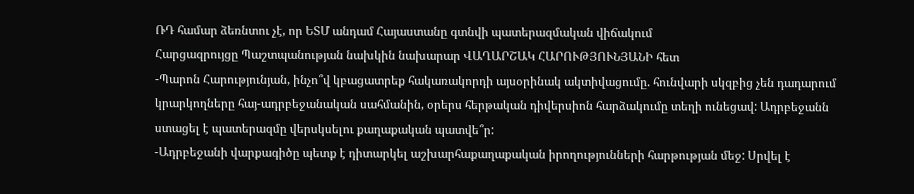ՌԴ համար ձեռնտու չէ, որ ԵՏՄ անդամ Հայաստանը գտնվի պատերազմական վիճակում
Հարցազրույցը Պաշտպանության նախկին նախարար ՎԱՂԱՐՇԱԿ ՀԱՐՈՒԹՅՈՒՆՅԱՆԻ հետ
-Պարոն Հարությունյան, ինչո՞վ կբացատրեք հակառակորդի այսօրինակ ակտիվացումը. հունվարի սկզբից չեն դադարում կրարկողները հայ-ադրբեջանական սահմանին, օրերս հերթական դիվերսիոն հարձակումը տեղի ունեցավ: Ադրբեջանն ստացել է պատերազմը վերսկսելու քաղաքական պատվե՞ր:
-Ադրբեջանի վարքագիծը պետք է դիտարկել աշխարհաքաղաքական իրողությունների հարթության մեջ: Սրվել է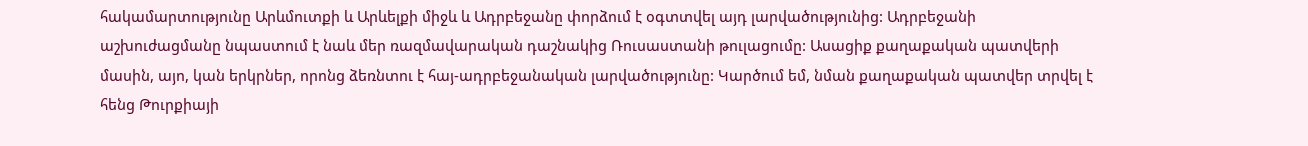հակամարտությունը Արևմուտքի և Արևելքի միջև և Ադրբեջանը փորձում է օգտտվել այդ լարվածությունից: Ադրբեջանի աշխուժացմանը նպաստում է նաև մեր ռազմավարական դաշնակից Ռուսաստանի թուլացումը: Ասացիք քաղաքական պատվերի մասին, այո, կան երկրներ, որոնց ձեռնտու է հայ-ադրբեջանական լարվածությունը: Կարծում եմ, նման քաղաքական պատվեր տրվել է հենց Թուրքիայի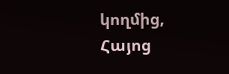կողմից, Հայոց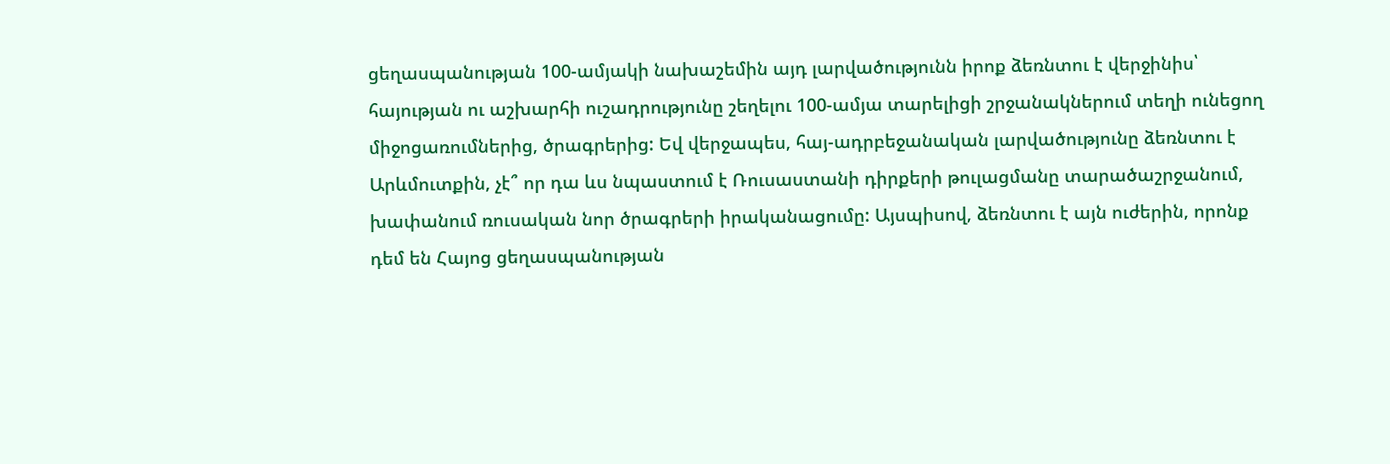ցեղասպանության 100-ամյակի նախաշեմին այդ լարվածությունն իրոք ձեռնտու է վերջինիս՝ հայության ու աշխարհի ուշադրությունը շեղելու 100-ամյա տարելիցի շրջանակներում տեղի ունեցող միջոցառումներից, ծրագրերից: Եվ վերջապես, հայ-ադրբեջանական լարվածությունը ձեռնտու է Արևմուտքին, չէ՞ որ դա ևս նպաստում է Ռուսաստանի դիրքերի թուլացմանը տարածաշրջանում, խափանում ռուսական նոր ծրագրերի իրականացումը: Այսպիսով, ձեռնտու է այն ուժերին, որոնք դեմ են Հայոց ցեղասպանության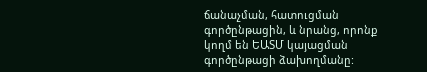ճանաչման, հատուցման գործընթացին, և նրանց, որոնք կողմ են ԵԱՏՄ կայացման գործընթացի ձախողմանը: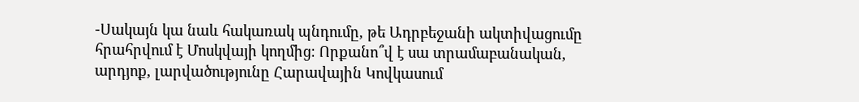-Սակայն կա նաև հակառակ պնդումը, թե Ադրբեջանի ակտիվացումը հրահրվում է Մոսկվայի կողմից: Որքանո՞վ է սա տրամաբանական, արդյոք, լարվածությունը Հարավային Կովկասում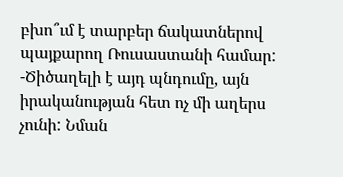բխո՞ւմ է տարբեր ճակատներով պայքարող Ռուսաստանի համար:
-Ծիծաղելի է այդ պնդումը, այն իրականության հետ ոչ մի աղերս չունի: Նման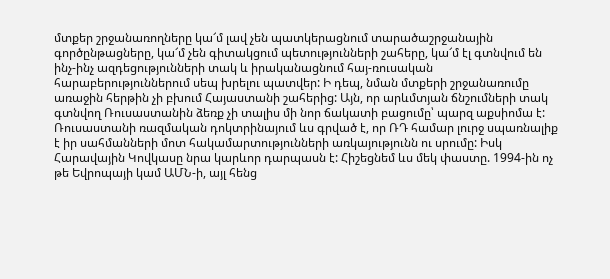մտքեր շրջանառողները կա՜մ լավ չեն պատկերացնում տարածաշրջանային գործընթացները, կա՜մ չեն գիտակցում պետությունների շահերը, կա՜մ էլ գտնվում են ինչ-ինչ ազդեցությունների տակ և իրականացնում հայ-ռուսական հարաբերություններում սեպ խրելու պատվեր: Ի դեպ, նման մտքերի շրջանառումը առաջին հերթին չի բխում Հայաստանի շահերից: Այն, որ արևմտյան ճնշումների տակ գտնվող Ռուսաստանին ձեռք չի տալիս մի նոր ճակատի բացումը՝ պարզ աքսիոմա է: Ռուսաստանի ռազմական դոկտրինայում ևս գրված է, որ ՌԴ համար լուրջ սպառնալիք է իր սահմանների մոտ հակամարտությունների առկայությունն ու սրումը: Իսկ Հարավային Կովկասը նրա կարևոր դարպասն է: Հիշեցնեմ ևս մեկ փաստը. 1994-ին ոչ թե Եվրոպայի կամ ԱՄՆ-ի, այլ հենց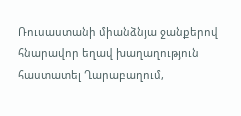Ռուսաստանի միանձնյա ջանքերով հնարավոր եղավ խաղաղություն հաստատել Ղարաբաղում,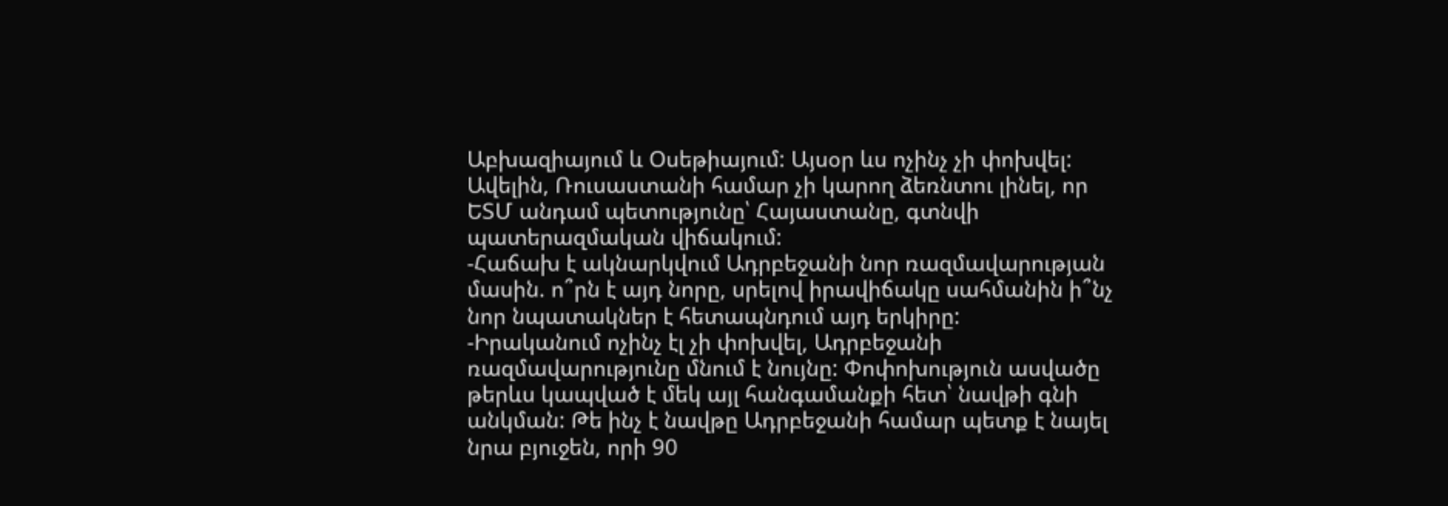Աբխազիայում և Օսեթիայում: Այսօր ևս ոչինչ չի փոխվել: Ավելին, Ռուսաստանի համար չի կարող ձեռնտու լինել, որ ԵՏՄ անդամ պետությունը՝ Հայաստանը, գտնվի պատերազմական վիճակում:
-Հաճախ է ակնարկվում Ադրբեջանի նոր ռազմավարության մասին. ո՞րն է այդ նորը, սրելով իրավիճակը սահմանին ի՞նչ նոր նպատակներ է հետապնդում այդ երկիրը:
-Իրականում ոչինչ էլ չի փոխվել, Ադրբեջանի ռազմավարությունը մնում է նույնը: Փոփոխություն ասվածը թերևս կապված է մեկ այլ հանգամանքի հետ՝ նավթի գնի անկման: Թե ինչ է նավթը Ադրբեջանի համար պետք է նայել նրա բյուջեն, որի 90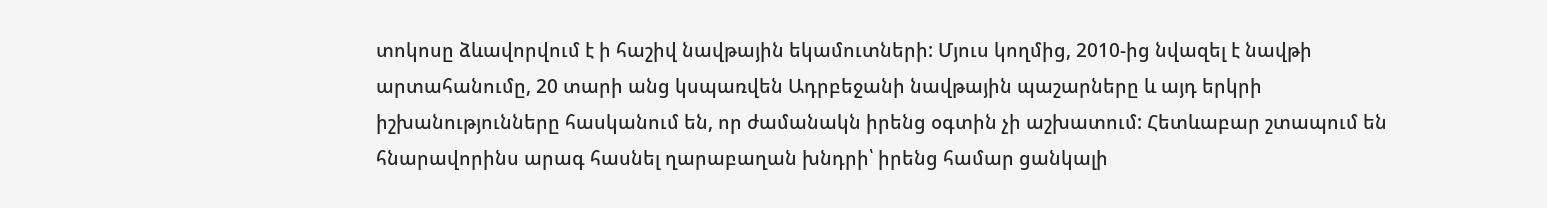տոկոսը ձևավորվում է ի հաշիվ նավթային եկամուտների: Մյուս կողմից, 2010-ից նվազել է նավթի արտահանումը, 20 տարի անց կսպառվեն Ադրբեջանի նավթային պաշարները և այդ երկրի իշխանությունները հասկանում են, որ ժամանակն իրենց օգտին չի աշխատում: Հետևաբար շտապում են հնարավորինս արագ հասնել ղարաբաղան խնդրի՝ իրենց համար ցանկալի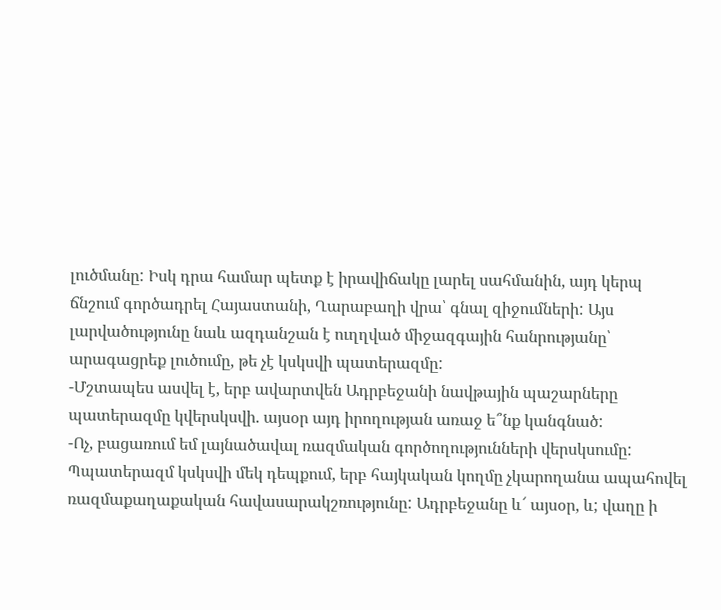լուծմանը: Իսկ դրա համար պետք է իրավիճակը լարել սահմանին, այդ կերպ ճնշում գործադրել Հայաստանի, Ղարաբաղի վրա՝ գնալ զիջումների: Այս լարվածությունը նաև ազդանշան է ուղղված միջազգային հանրությանը՝ արագացրեք լուծումը, թե չէ կսկսվի պատերազմը:
-Մշտապես ասվել է, երբ ավարտվեն Ադրբեջանի նավթային պաշարները պատերազմը կվերսկսվի. այսօր այդ իրողության առաջ ե՞նք կանգնած:
-Ոչ, բացառում եմ լայնածավալ ռազմական գործողությունների վերսկսումը: Պպատերազմ կսկսվի մեկ դեպքում, երբ հայկական կողմը չկարողանա ապահովել ռազմաքաղաքական հավասարակշռությունը: Ադրբեջանը և՜ այսօր, և; վաղը ի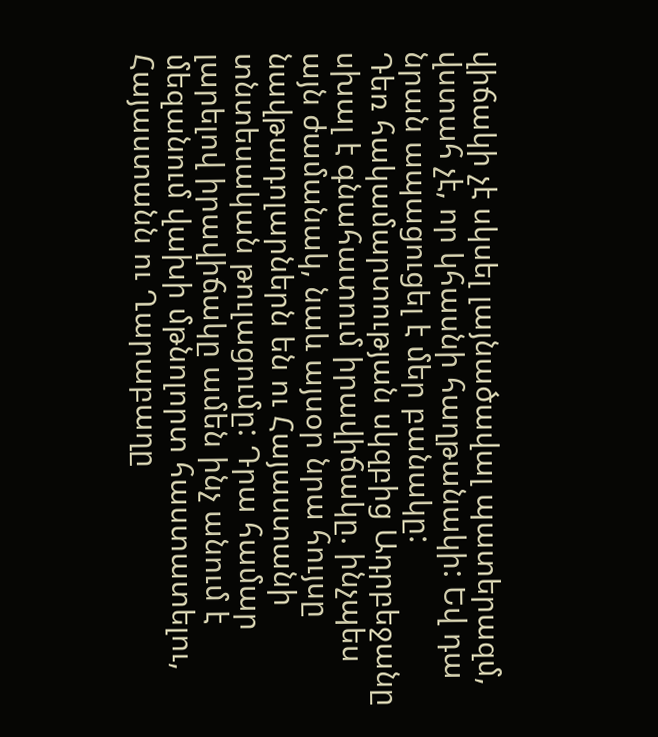վիճակի չէ սկսել լայնածավալ պատերազմ, վստահ չէ, որ կհասնի հաղթանակի: Եվ դա նրան ապացուցել է մեր բանակը:
Դեռ հակամարտության սկզբից Ադրբեջանը սխալ է գնահատում իրավիճակը. ինչպես այն ժամանակ, նաև այսօր նրա հույսը նավթադոլարներն են ու Հայաստանի տնտեսական թուլացումը: Դրա համար լարելով իրավիճակը ամեն ինչ անում է մեզանում վախի մթնոլորտ հաստատելու, Հայաստանն ու Ղարաբաղը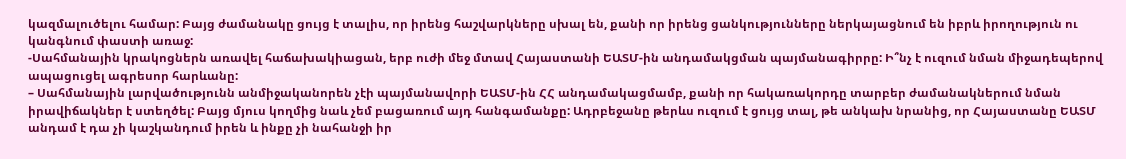կազմալուծելու համար: Բայց ժամանակը ցույց է տալիս, որ իրենց հաշվարկները սխալ են, քանի որ իրենց ցանկությունները ներկայացնում են իբրև իրողություն ու կանգնում փաստի առաջ:
-Սահմանային կրակոցներն առավել հաճախակիացան, երբ ուժի մեջ մտավ Հայաստանի ԵԱՏՄ-ին անդամակցման պայմանագիրրը: Ի՞նչ է ուզում նման միջադեպերով ապացուցել ագրեսոր հարևանը:
– Սահմանային լարվածությունն անմիջականորեն չէի պայմանավորի ԵԱՏՄ-ին ՀՀ անդամակացմամբ, քանի որ հակառակորդը տարբեր ժամանակներում նման իրավիճակներ է ստեղծել: Բայց մյուս կողմից նաև չեմ բացառում այդ հանգամանքը: Ադրբեջանը թերևս ուզում է ցույց տալ, թե անկախ նրանից, որ Հայաստանը ԵԱՏՄ անդամ է դա չի կաշկանդում իրեն և ինքը չի նահանջի իր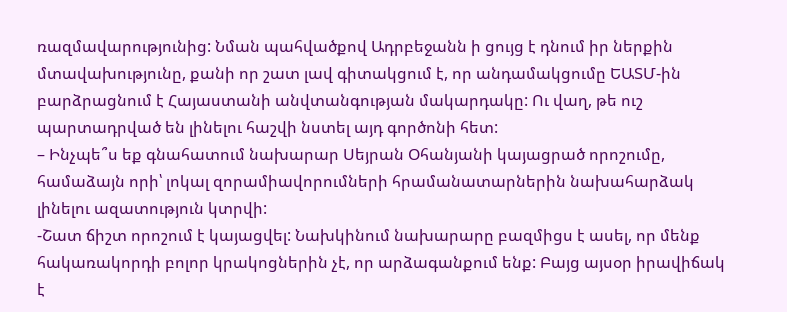ռազմավարությունից: Նման պահվածքով Ադրբեջանն ի ցույց է դնում իր ներքին մտավախությունը, քանի որ շատ լավ գիտակցում է, որ անդամակցումը ԵԱՏՄ-ին բարձրացնում է Հայաստանի անվտանգության մակարդակը: Ու վաղ, թե ուշ պարտադրված են լինելու հաշվի նստել այդ գործոնի հետ:
– Ինչպե՞ս եք գնահատում նախարար Սեյրան Օհանյանի կայացրած որոշումը, համաձայն որի՝ լոկալ զորամիավորումների հրամանատարներին նախահարձակ լինելու ազատություն կտրվի:
-Շատ ճիշտ որոշում է կայացվել: Նախկինում նախարարը բազմիցս է ասել, որ մենք հակառակորդի բոլոր կրակոցներին չէ, որ արձագանքում ենք: Բայց այսօր իրավիճակ է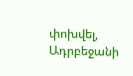փոխվել, Ադրբեջանի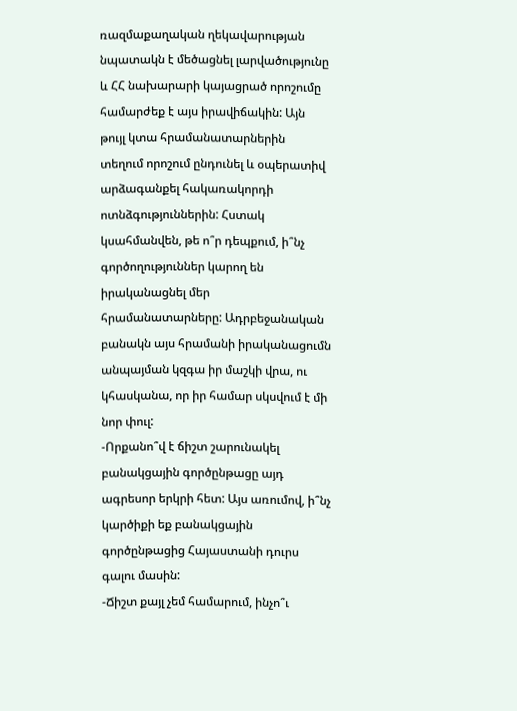ռազմաքաղական ղեկավարության նպատակն է մեծացնել լարվածությունը և ՀՀ նախարարի կայացրած որոշումը համարժեք է այս իրավիճակին: Այն թույլ կտա հրամանատարներին տեղում որոշում ընդունել և օպերատիվ արձագանքել հակառակորդի ոտնձգություններին: Հստակ կսահմանվեն, թե ո՞ր դեպքում, ի՞նչ գործողություններ կարող են իրականացնել մեր հրամանատարները: Ադրբեջանական բանակն այս հրամանի իրականացումն անպայման կզգա իր մաշկի վրա, ու կհասկանա, որ իր համար սկսվում է մի նոր փուլ:
-Որքանո՞վ է ճիշտ շարունակել բանակցային գործընթացը այդ ագրեսոր երկրի հետ: Այս առումով, ի՞նչ կարծիքի եք բանակցային գործընթացից Հայաստանի դուրս գալու մասին:
-Ճիշտ քայլ չեմ համարում, ինչո՞ւ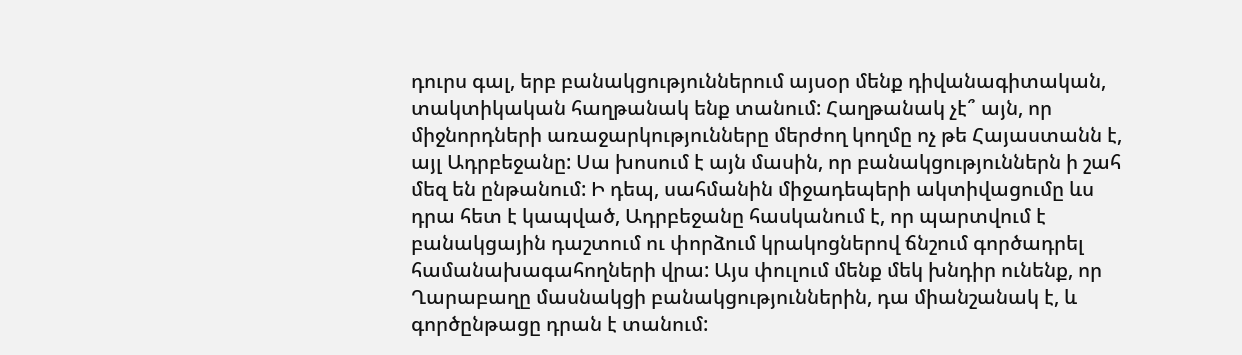դուրս գալ, երբ բանակցություններում այսօր մենք դիվանագիտական, տակտիկական հաղթանակ ենք տանում: Հաղթանակ չէ՞ այն, որ միջնորդների առաջարկությունները մերժող կողմը ոչ թե Հայաստանն է, այլ Ադրբեջանը: Սա խոսում է այն մասին, որ բանակցություններն ի շահ մեզ են ընթանում: Ի դեպ, սահմանին միջադեպերի ակտիվացումը ևս դրա հետ է կապված, Ադրբեջանը հասկանում է, որ պարտվում է բանակցային դաշտում ու փորձում կրակոցներով ճնշում գործադրել համանախագահողների վրա: Այս փուլում մենք մեկ խնդիր ունենք, որ Ղարաբաղը մասնակցի բանակցություններին, դա միանշանակ է, և գործընթացը դրան է տանում: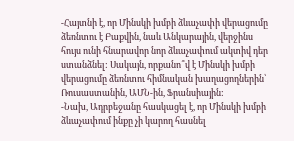-Հայտնի է, որ Մինսկի խմբի ձևաչափի վերացումը ձեռնտու է Բաքվին, նաև Անկարային, վերջինս հույս ունի հնարավոր նոր ձևաչափում ակտիվ դեր ստանձնել: Սակայն, որքանո՞վ է Մինսկի խմբի վերացումը ձեռնտու հիմնական խաղացողներին՝ Ռուսաստանին, ԱՄՆ-ին, Ֆրանսիային:
-Նախ, Ադրբեջանը հասկացել է, որ Մինսկի խմբի ձևաչափում ինքը չի կարող հասնել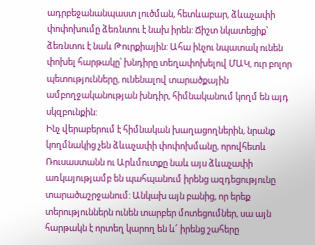ադրբեջանանպաստ լուծման, հետևաբար, ձևաչափի փոփոխումը ձեռնտու է նախ իրեն: Ճիշտ նկատեցիք՝ ձեռնտու է նաև Թուրքիային: Ահա ինչու նպատակ ունեն փոխել հարթակը՝ խնդիրը տեղափոխելով ՄԱԿ, ուր բոլոր պետությունները, ունենալով տարածքային ամբողջականության խնդիր, հիմնականում կողմ են այդ սկզբունքին:
Ինչ վերաբերում է հիմնական խաղացողներին, նրանք կողմնակից չեն ձևաչափի փոփոխմանը, որովհետև Ռուսաստանն ու Արևմուտքը նաև այս ձևաչափի առկայությամբ են պահպանում իրենց ազդեցությունը տարածաշրջանում: Անկախ այն բանից, որ երեք տերություններն ունեն տարբեր մոտեցումներ, սա այն հարթակն է որտեղ կարող են և՜ իրենց շահերը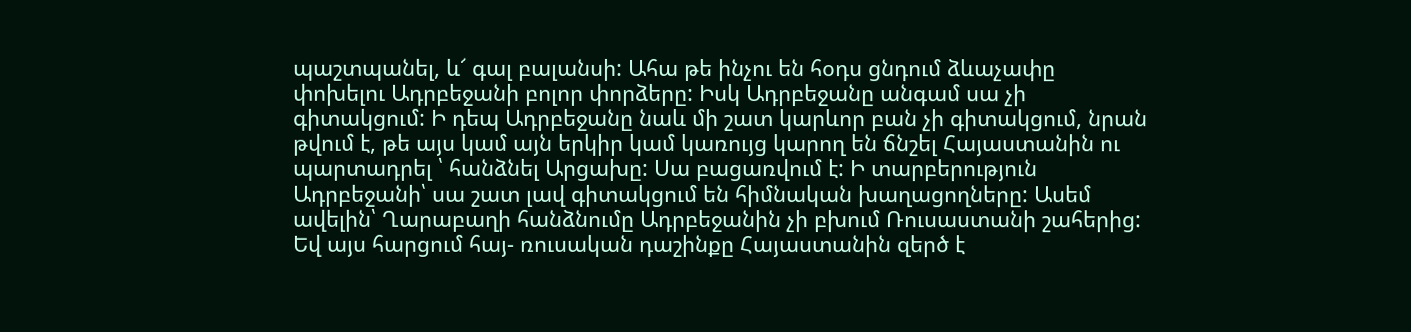պաշտպանել, և՜ գալ բալանսի: Ահա թե ինչու են հօդս ցնդում ձևաչափը փոխելու Ադրբեջանի բոլոր փորձերը: Իսկ Ադրբեջանը անգամ սա չի գիտակցում: Ի դեպ Ադրբեջանը նաև մի շատ կարևոր բան չի գիտակցում, նրան թվում է, թե այս կամ այն երկիր կամ կառույց կարող են ճնշել Հայաստանին ու պարտադրել ՝ հանձնել Արցախը: Սա բացառվում է: Ի տարբերություն Ադրբեջանի՝ սա շատ լավ գիտակցում են հիմնական խաղացողները: Ասեմ ավելին՝ Ղարաբաղի հանձնումը Ադրբեջանին չի բխում Ռուսաստանի շահերից: Եվ այս հարցում հայ- ռուսական դաշինքը Հայաստանին զերծ է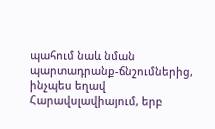պահում նաև նման պարտադրանք-ճնշումներից, ինչպես եղավ Հարավսլավիայում, երբ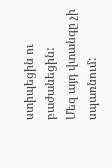ստիպեցին ու բաժանեցին:
Մեզ այդ վտանգը չի սպառնում: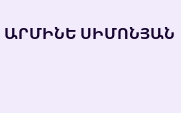ԱՐՄԻՆԵ ՍԻՄՈՆՅԱՆ